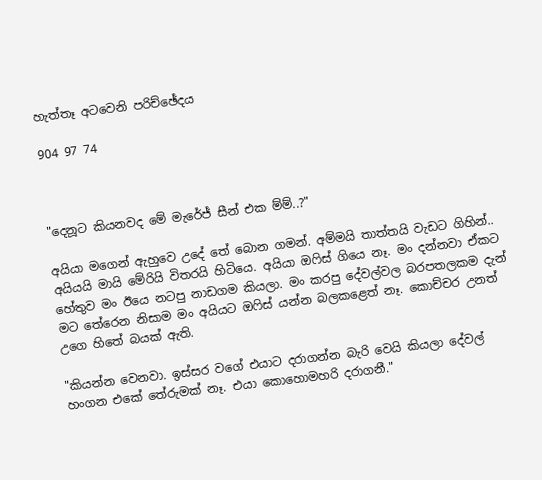හැත්තෑ අටවෙනි පරිච්ඡේදය

904 97 74



"දෙනූට කියනවද මේ මැරේජ් සීන් එක ම්ම්..?"

අයියා මගෙන් ඇහුවෙ උදේ තේ බොන ගමන්. අම්මයි තාත්තයි වැඩට ගිහින්.. අයියයි මායි මේරියි විතරයි හිටියෙ. අයියා ඔෆිස් ගියෙ නෑ. මං දන්නවා ඒකට හේතුව මං ඊයෙ නටපු නාඩගම කියලා. මං කරපු දේවල්වල බරපතලකම දැන් මට තේරෙන නිසාම මං අයියට ඔෆිස් යන්න බලකළෙත් නෑ. කොච්චර උනත් උගෙ හිතේ බයක් ඇති.

"කියන්න වෙනවා. ඉස්සර වගේ එයාට දරාගන්න බැරි වෙයි කියලා දේවල් හංගන එකේ තේරුමක් නෑ. එයා කොහොමහරි දරාගනී."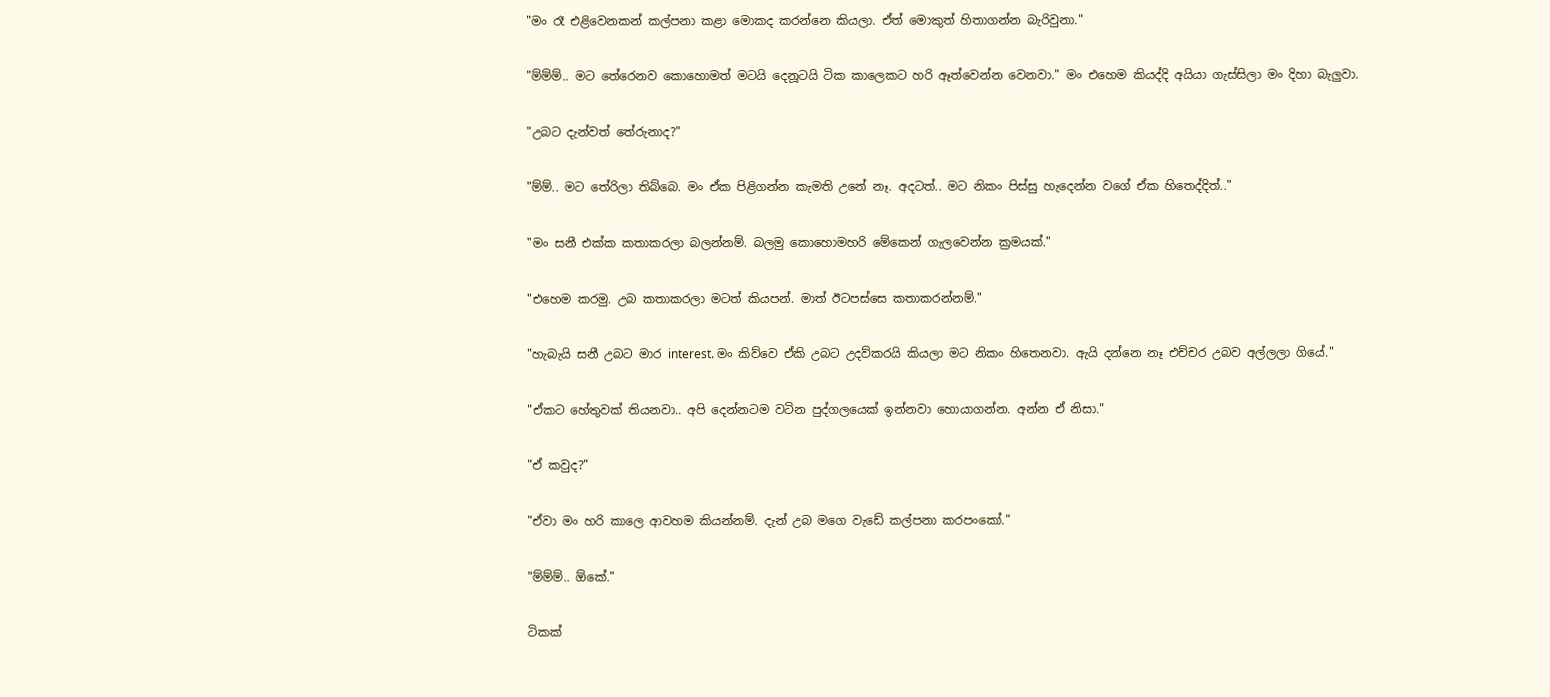"මං රෑ එළිවෙනකන් කල්පනා කළා මොකද කරන්නෙ කියලා. ඒත් මොකුත් හිතාගන්න බැරිවුනා."

"ම්ම්ම්.. මට තේරෙනව කොහොමත් මටයි දෙනූටයි ටික කාලෙකට හරි ඈත්වෙන්න වෙනවා." මං එහෙම කියද්දි අයියා ගැස්සිලා මං දිහා බැලුවා.

"උබට දැන්වත් තේරුනාද?"

"ම්ම්.. මට තේරිලා තිබ්බෙ. මං ඒක පිළිගන්න කැමති උනේ නෑ. අදටත්.. මට නිකං පිස්සු හැදෙන්න වගේ ඒක හිතෙද්දිත්.."

"මං සනී එක්ක කතාකරලා බලන්නම්. බලමු කොහොමහරි මේකෙන් ගැලවෙන්න ක්‍රමයක්."

"එහෙම කරමු. උබ කතාකරලා මටත් කියපන්. මාත් ඊටපස්සෙ කතාකරන්නම්."

"හැබැයි සනී උබට මාර interest. මං කිව්වෙ ඒකි උබට උදව්කරයි කියලා මට නිකං හිතෙනවා. ඇයි දන්නෙ නෑ එච්චර උබව අල්ලලා ගියේ."

"ඒකට හේතුවක් තියනවා.. අපි දෙන්නටම වටින පුද්ගලයෙක් ඉන්නවා හොයාගන්න. අන්න ඒ නිසා."

"ඒ කවුද?"

"ඒවා මං හරි කාලෙ ආවහම කියන්නම්. දැන් උබ මගෙ වැඩේ කල්පනා කරපංකෝ."

"ම්ම්ම්.. ඕකේ."

ටිකක්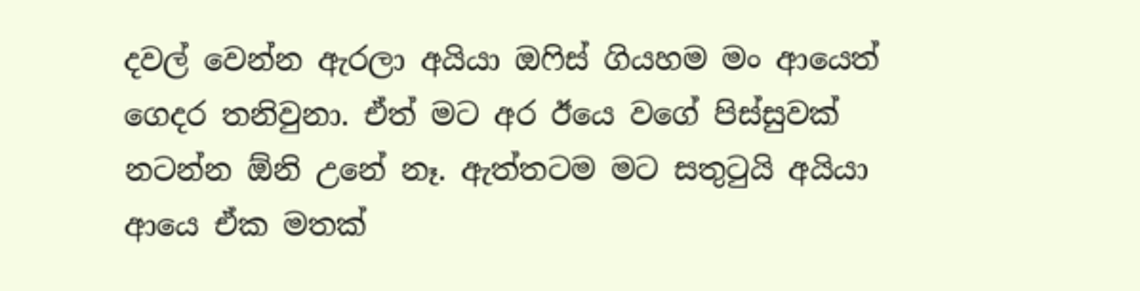දවල් වෙන්න ඇරලා අයියා ඔෆිස් ගියහම මං ආයෙත් ගෙදර තනිවුනා. ඒත් මට අර ඊයෙ වගේ පිස්සුවක් නටන්න ඕනි උනේ නෑ. ඇත්තටම මට සතුටුයි අයියා ආයෙ ඒක මතක්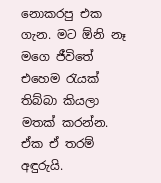නොකරපු එක ගැන. මට ඕනි නෑ මගෙ ජීවිතේ එහෙම රැයක් තිබ්බා කියලා මතක් කරන්න. ඒක ඒ තරම් අඳුරුයි.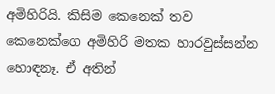අමිහිරියි. කිසිම කෙනෙක් තව කෙනෙක්ගෙ අමිහිරි මතක හාරවුස්සන්න හොඳනෑ. ඒ අතින්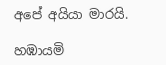අපේ අයියා මාරයි.

හඹායමි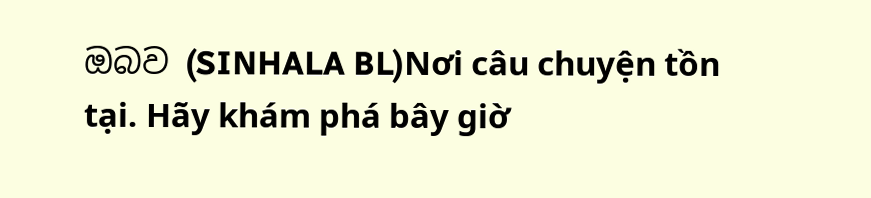ඔබව (SINHALA BL)Nơi câu chuyện tồn tại. Hãy khám phá bây giờ